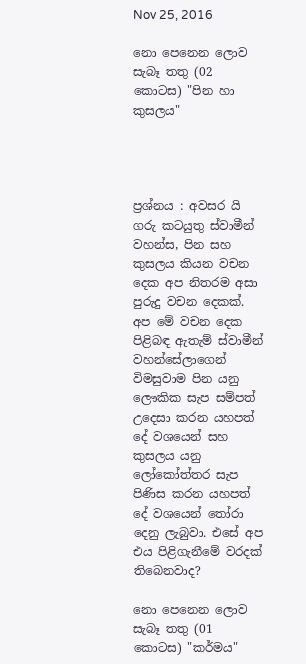Nov 25, 2016

නො පෙනෙන ලොව සැබෑ තතු (02 කොටස) "පින හා කුසලය"




ප්‍රශ්නය : අවසර යි ගරු කටයුතු ස්වාමීන් වහන්ස, පින සහ කුසලය කියන වචන දෙක අප නිතරම අසා පුරුදු වචන දෙකක්. අප මේ වචන දෙක පිළිබඳ ඇතැම් ස්වාමීන් වහන්සේලාගෙන් විමසුවාම පින යනු ලෞකික සැප සම්පත් උදෙසා කරන යහපත් දේ වශයෙන් සහ කුසලය යනු ලෝකෝත්තර සැප පිණිස කරන යහපත් දේ වශයෙන් තෝරා දෙනු ලැබුවා. එසේ අප එය පිළිගැනීමේ වරදක් තිබෙනවාද?

නො පෙනෙන ලොව සැබෑ තතු (01 කොටස) "කර්මය"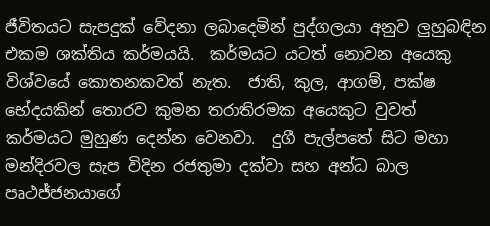ජීවිතයට සැපදුක් වේදනා ලබාදෙමින් පුද්ගලයා අනුව ලුහුබඳින එකම ශක්තිය කර්මයයි.  කර්මයට යටත් නොවන අයෙකු විශ්වයේ කොතනකවත් නැත.  ජාති, කුල, ආගම්, පක්ෂ භේදයකින් තොරව කුමන තරාතිරමක අයෙකුට වුවත් කර්මයට මුහුණ දෙන්න වෙනවා.  දුගී පැල්පතේ සිට මහා මන්දිරවල සැප විදින රජතුමා දක්වා සහ අන්ධ බාල පෘථජ්ජනයාගේ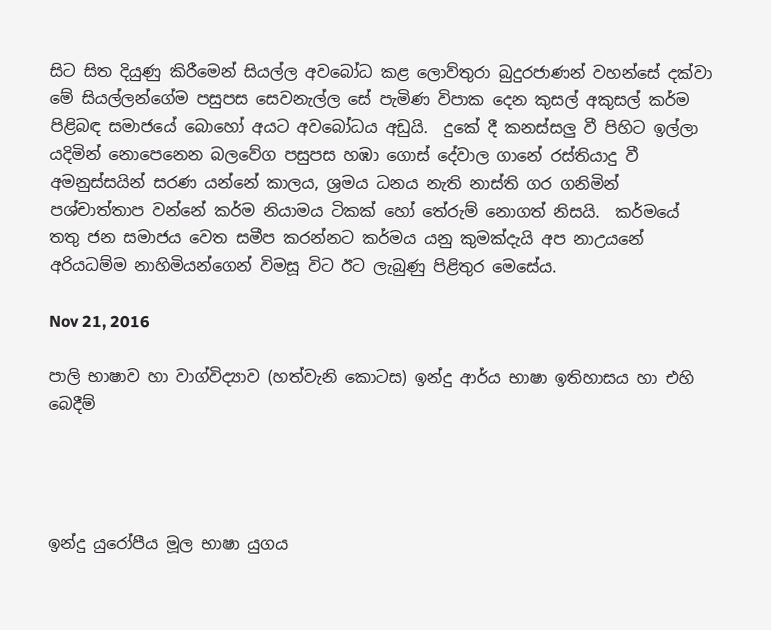සිට සිත දියුණු කිරීමෙන් සියල්ල අවබෝධ කළ ලොව්තුරා බුදුරජාණන් වහන්සේ දක්වා මේ සියල්ලන්ගේම පසුපස සෙවනැල්ල සේ පැමිණ විපාක දෙන කුසල් අකුසල් කර්ම පිළිබඳ සමාජයේ බොහෝ අයට අවබෝධය අඩුයි.  දුකේ දී කනස්සලු වී පිහිට ඉල්ලා යදිමින් නොපෙනෙන බලවේග පසුපස හඹා ගොස් දේවාල ගානේ රස්තියාදු වී අමනුස්සයින් සරණ යන්නේ කාලය, ශ්‍රමය ධනය නැති නාස්ති ගර ගනිමින් පශ්චාත්තාප වන්නේ කර්ම නියාමය ටිකක් හෝ තේරුම් නොගත් නිසයි.  කර්මයේ තතු ජන සමාජය වෙත සමීප කරන්නට කර්මය යනු කුමක්දැයි අප නාඋයනේ අරියධම්ම නාහිමියන්ගෙන් විමසූ විට ඊට ලැබුණු පිළිතුර මෙසේය.

Nov 21, 2016

පාලි භාෂාව හා වාග්විද්‍යාව (හත්වැනි කොටස) ඉන්දු ආර්ය භාෂා ඉතිහාසය හා එහි බෙදීම්




ඉන්දු යුරෝපීය මූල භාෂා යුගය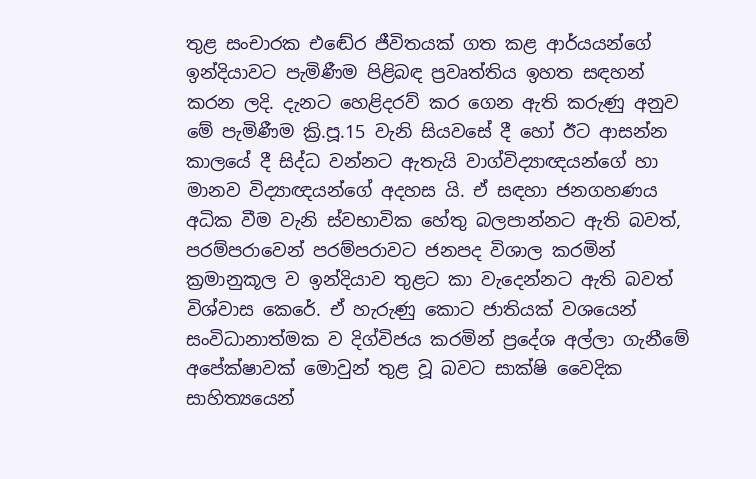තුළ සංචාරක එඬේර ජීවිතයක් ගත කළ ආර්යයන්ගේ ඉන්දියාවට පැමිණීම පිළිබඳ ප්‍රවෘත්තිය ඉහත සඳහන් කරන ලදි. දැනට හෙළිදරව් කර ගෙන ඇති කරුණු අනුව මේ පැමිණීම ක්‍රි.පූ.15 වැනි සියවසේ දී හෝ ඊට ආසන්න කාලයේ දී සිද්ධ වන්නට ඇතැයි වාග්විද්‍යාඥයන්ගේ හා මානව විද්‍යාඥයන්ගේ අදහස යි. ඒ සඳහා ජනගහණය අධික වීම වැනි ස්වභාවික හේතු බලපාන්නට ඇති බවත්, පරම්පරාවෙන් පරම්පරාවට ජනපද විශාල කරමින් ක්‍රමානුකූල ව ඉන්දියාව තුළට කා වැදෙන්නට ඇති බවත් විශ්වාස කෙරේ. ඒ හැරුණු කොට ජාතියක් වශයෙන් සංවිධානාත්මක ව දිග්විජය කරමින් ප්‍රදේශ අල්ලා ගැනීමේ අපේක්ෂාවක් මොවුන් තුළ වූ බවට සාක්ෂි වෛදික සාහිත්‍යයෙන්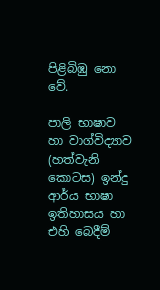පිළිබිඹු නො වේ.

පාලි භාෂාව හා වාග්විද්‍යාව (හත්වැනි කොටස) ඉන්දු ආර්ය භාෂා ඉතිහාසය හා එහි බෙදීම්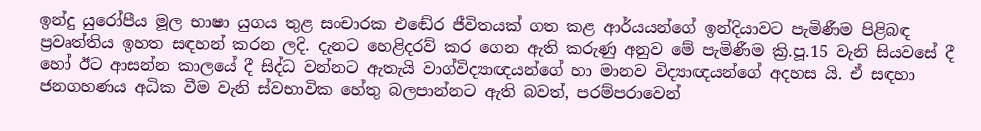ඉන්දු යුරෝපීය මූල භාෂා යුගය තුළ සංචාරක එඬේර ජීවිතයක් ගත කළ ආර්යයන්ගේ ඉන්දියාවට පැමිණීම පිළිබඳ ප්‍රවෘත්තිය ඉහත සඳහන් කරන ලදි. දැනට හෙළිදරව් කර ගෙන ඇති කරුණු අනුව මේ පැමිණීම ක්‍රි.පූ.15 වැනි සියවසේ දී හෝ ඊට ආසන්න කාලයේ දී සිද්ධ වන්නට ඇතැයි වාග්විද්‍යාඥයන්ගේ හා මානව විද්‍යාඥයන්ගේ අදහස යි. ඒ සඳහා ජනගහණය අධික වීම වැනි ස්වභාවික හේතු බලපාන්නට ඇති බවත්, පරම්පරාවෙන්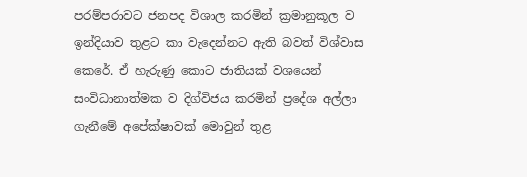පරම්පරාවට ජනපද විශාල කරමින් ක්‍රමානුකූල ව ඉන්දියාව තුළට කා වැදෙන්නට ඇති බවත් විශ්වාස කෙරේ. ඒ හැරුණු කොට ජාතියක් වශයෙන් සංවිධානාත්මක ව දිග්විජය කරමින් ප්‍රදේශ අල්ලා ගැනීමේ අපේක්ෂාවක් මොවුන් තුළ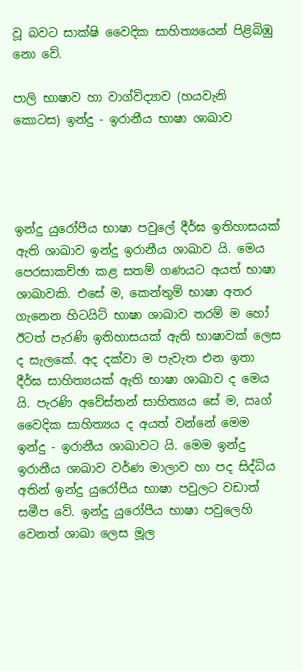වූ බවට සාක්ෂි වෛදික සාහිත්‍යයෙන් පිළිබිඹු නො වේ.

පාලි භාෂාව හා වාග්විද්‍යාව (හයවැනි කොටස) ඉන්දු - ඉරානීය භාෂා ශාඛාව




ඉන්දු යුරෝපීය භාෂා පවුලේ දීර්ඝ ඉතිහාසයක් ඇති ශාඛාව ඉන්දු ඉරානීය ශාඛාව යි. මෙය පෙරසාකච්ඡා කළ සතම් ගණයට අයත් භාෂා ශාඛාවකි. එසේ ම, කෙන්තුම් භාෂා අතර ගැනෙන හිටයිට් භාෂා ශාඛාව තරම් ම හෝ ඊටත් පැරණි ඉතිහාසයක් ඇති භාෂාවක් ලෙස ද සැලකේ. අද දක්වා ම පැවැත එන ඉතා දීර්ඝ සාහිත්‍යයක් ඇති භාෂා ශාඛාව ද මෙය යි. පැරණි අවේස්තන් සාහිත්‍යය සේ ම, ඍග් වෛදික සාහිත්‍යය ද අයත් වන්නේ මෙම ඉන්දු - ඉරානීය ශාඛාවට යි. මෙම ඉන්දු ඉරානීය ශාඛාව වර්ණ මාලාව හා පද සිද්ධිය අතින් ඉන්දු යුරෝපීය භාෂා පවුලට වඩාත් සමීප වේ. ඉන්දු යුරෝපීය භාෂා පවුලෙහි වෙනත් ශාඛා ලෙස මූල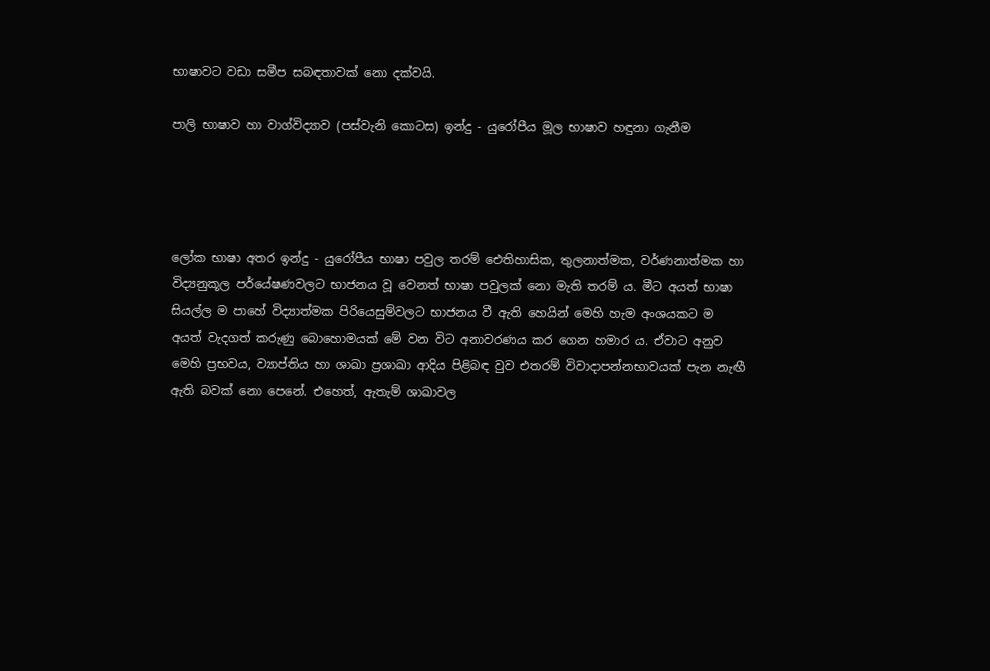භාෂාවට වඩා සමීප සබඳතාවක් නො දක්වයි.

පාලි භාෂාව හා වාග්විද්‍යාව (පස්වැනි කොටස) ඉන්දු - යුරෝපීය මූල භාෂාව හඳුනා ගැනීම




ලෝක භාෂා අතර ඉන්දු - යුරෝපීය භාෂා පවුල තරම් ඓතිහාසික, තුලනාත්මක, වර්ණනාත්මක හා විද්‍යනුකූල පර්යේෂණවලට භාජනය වූ වෙනත් භාෂා පවුලක් නො මැති තරම් ය. මීට අයත් භාෂා සියල්ල ම පාහේ විද්‍යාත්මක පිරියෙසුම්වලට භාජනය වී ඇති හෙයින් මෙහි හැම අංශයකට ම අයත් වැදගත් කරුණු බොහොමයක් මේ වන විට අනාවරණය කර ගෙන හමාර ය. ඒවාට අනුව මෙහි ප්‍රභවය, ව්‍යාප්තිය හා ශාඛා ප්‍රශාඛා ආදිය පිළිබඳ වුව එතරම් විවාදාපන්නභාවයක් පැන නැඟී ඇති බවක් නො පෙනේ. එහෙත්, ඇතැම් ශාඛාවල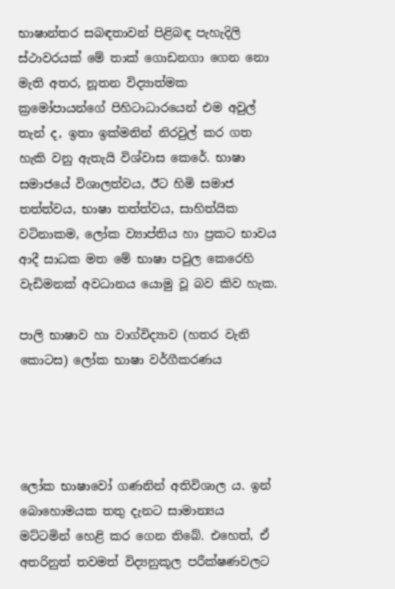භාෂාන්තර සබඳතාවන් පිළිබඳ පැහැදිලි ස්ථාවරයක් මේ තාක් ගොඩනගා ගෙන නො මැති අතර, නූතන විද්‍යාත්මක ක්‍රමෝපායන්ගේ පිහිටාධාරයෙන් එම අවුල් තැන් ද, ඉතා ඉක්මනින් නිරවුල් කර ගත හැකි වනු ඇතැයි විශ්වාස කෙරේ. භාෂා සමාජයේ විශාලත්වය, ඊට හිමි සමාජ තත්ත්වය, භාෂා තත්ත්වය, සාහිත්යික වටිනාකම, ලෝක ව්‍යාප්තිය හා ප්‍රකට භාවය ආදී සාධක මත මේ භාෂා පවුල කෙරෙහි වැඩිමනක් අවධානය යොමු වූ බව කිව හැක.

පාලි භාෂාව හා වාග්විද්‍යාව (හතර වැනි කොටස) ලෝක භාෂා වර්ගීකරණය




ලෝක භාෂාවෝ ගණනින් අතිවිශාල ය. ඉන් බොහොමයක තතු දැනට සාමාන්‍යය මට්ටමින් හෙළි කර ගෙන තිබේ. එහෙත්, ඒ අතරිනුත් තවමත් විද්‍යනුකූල පරීක්ෂණවලට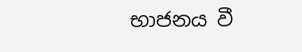භාජනය වී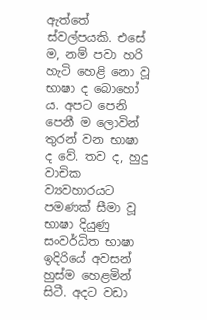ඇත්තේ ස්වල්පයකි. එසේ ම, නම් පවා හරි හැටි හෙළි නො වූ භාෂා ද බොහෝ ය. අපට පෙනි පෙනී ම ලොවින් තුරන් වන භාෂා ද වේ. තව ද, හුදු වාචික ව්‍යවහාරයට පමණක් සීමා වූ භාෂා දියුණු සංවර්ධිත භාෂා ඉදිරියේ අවසන් හුස්ම හෙළමින් සිටී. අදට වඩා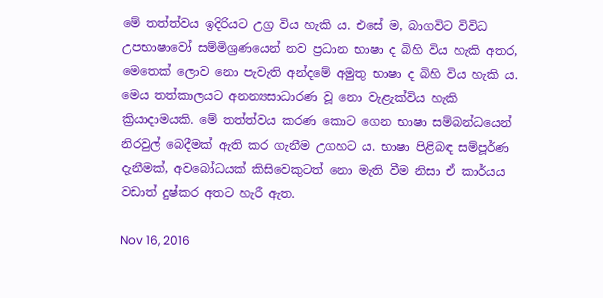මේ තත්ත්වය ඉදිරියට උග්‍ර විය හැකි ය. එසේ ම, බාගවිට විවිධ උපභාෂාවෝ සම්මිශ්‍රණයෙන් නව ප්‍රධාන භාෂා ද බිහි විය හැකි අතර, මෙතෙක් ලොව නො පැවැති අන්දමේ අමුතු භාෂා ද බිහි විය හැකි ය. මෙය තත්කාලයට අනන්‍යසාධාරණ වූ නො වැළැක්විය හැකි ක්‍රියාදාමයකි. මේ තත්ත්වය කරණ කොට ගෙන භාෂා සම්බන්ධයෙන් නිරවුල් බෙදීමක් ඇති කර ගැනීම උගහට ය. භාෂා පිළිබඳ සම්පූර්ණ දැනීමක්, අවබෝධයක් කිසිවෙකුටත් නො මැති වීම නිසා ඒ කාර්යය වඩාත් දුෂ්කර අතට හැරී ඇත.

Nov 16, 2016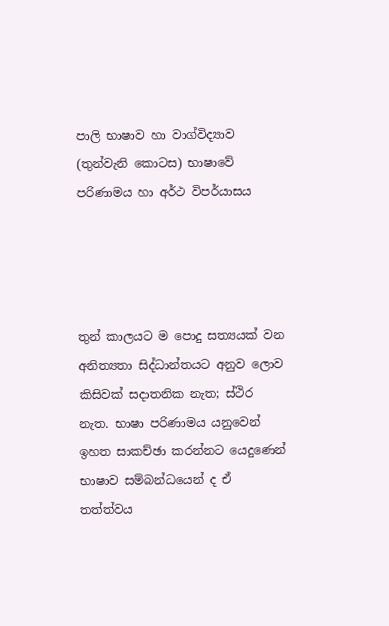පාලි භාෂාව හා වාග්විද්‍යාව (තුන්වැනි කොටස) භාෂාවේ පරිණාමය හා අර්ථ විපර්යාසය




තුන් කාලයට ම පොදු සත්‍යයක් වන අනිත්‍යතා සිද්ධාන්තයට අනුව ලොව කිසිවක් සදාතනික නැත; ස්ථිර නැත. භාෂා පරිණාමය යනුවෙන් ඉහත සාකච්ඡා කරන්නට යෙදුණෙන් භාෂාව සම්බන්ධයෙන් ද ඒ තත්ත්වය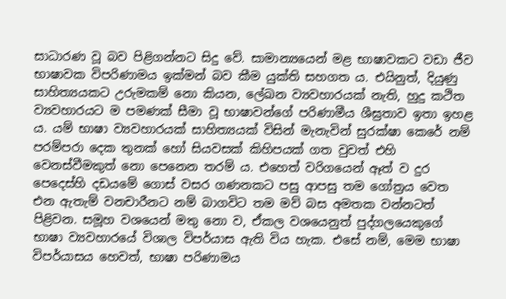සාධාරණ වූ බව පිළිගන්නට සිදු වේ. සාමාන්‍යයෙන් මළ භාෂාවකට වඩා ජීව භාෂාවක විපරිණාමය ඉක්මන් බව කීම යුක්ති සහගත ය. එයිනුත්, දියුණු සාහිත්‍යයකට උරුමකම් නො කියන, ලේඛන ව්‍යවහාරයක් නැති, හුදු කථිත ව්‍යවහාරයට ම පමණක් සීමා වූ භාෂාවන්ගේ පරිණාමීය ශීඝ්‍රතාව ඉතා ඉහළ ය. යම් භාෂා ව්‍යවහාරයක් සාහිත්‍යයක් විසින් මැනැවින් සුරක්ෂා කෙරේ නම් පරම්පරා දෙක තුනක් හෝ සියවසක් කිහිපයක් ගත වුවත් එහි වෙනස්වීමකුත් නො පෙනෙන තරම් ය. එහෙත් වරිගයෙන් ඈත් ව දුර පෙදෙස්හි දඩයමේ ගොස් වසර ගණනකට පසු ආපසු තම ගෝත්‍රය වෙත එන ඇතැම් වනචාරීනට නම් බාගවිට තම මව් බස අමතක වන්නටත් පිළිවන. සමූහ වශයෙන් මතු නො ව, ඒකල වශයෙනුත් පුද්ගලයෙකුගේ භාෂා ව්‍යවහාරයේ විශාල විපර්යාස ඇති විය හැක. එසේ නම්, මෙම භාෂා විපර්යාසය හෙවත්, භාෂා පරිණාමය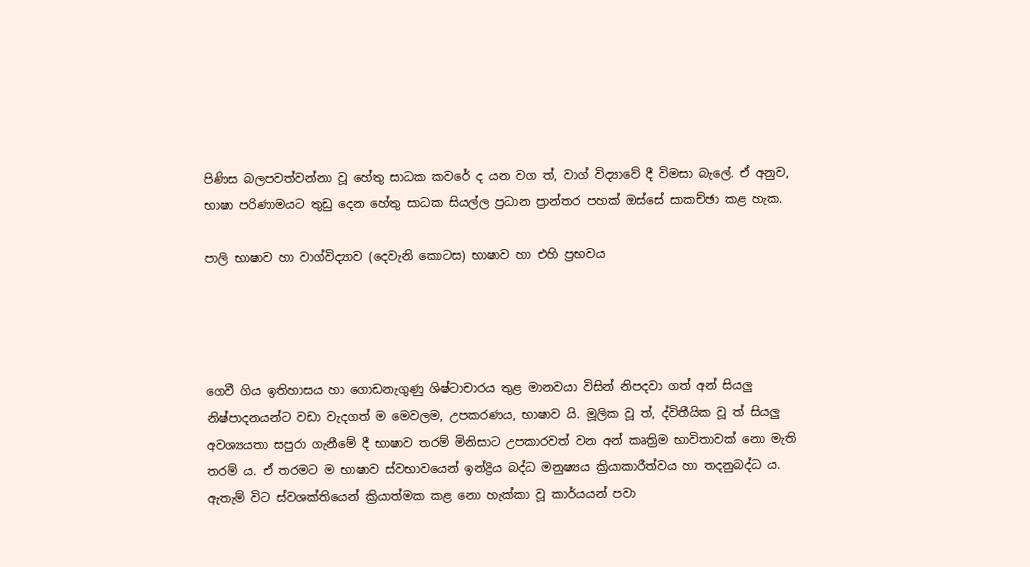පිණිස බලපවත්වන්නා වූ හේතු සාධක කවරේ ද යන වග ත්, වාග් විද්‍යාවේ දී විමසා බැලේ. ඒ අනුව, භාෂා පරිණාමයට තුඩු දෙන හේතු සාධක සියල්ල ප්‍රධාන ප්‍රාන්තර පහක් ඔස්සේ සාකච්ඡා කළ හැක.

පාලි භාෂාව හා වාග්විද්‍යාව (දෙවැනි කොටස) භාෂාව හා එහි ප්‍රභවය




ගෙවී ගිය ඉතිහාසය හා ගොඩනැගුණු ශිෂ්ටාචාරය තුළ මානවයා විසින් නිපදවා ගත් අන් සියලු නිෂ්පාදනයන්ට වඩා වැදගත් ම මෙවලම, උපකරණය, භාෂාව යි. මූලික වූ ත්, ද්විතීයික වූ ත් සියලු අවශ්‍යයතා සපුරා ගැනීමේ දී භාෂාව තරම් මිනිසාට උපකාරවත් වන අන් කෘත්‍රිම භාවිතාවක් නො මැති තරම් ය. ඒ තරමට ම භාෂාව ස්වභාවයෙන් ඉන්ද්‍රිය බද්ධ මනුෂ්‍යය ක්‍රියාකාරීත්වය හා තදනුබද්ධ ය. ඇතැම් විට ස්වශක්තියෙන් ක්‍රියාත්මක කළ නො හැක්කා වූ කාර්යයන් පවා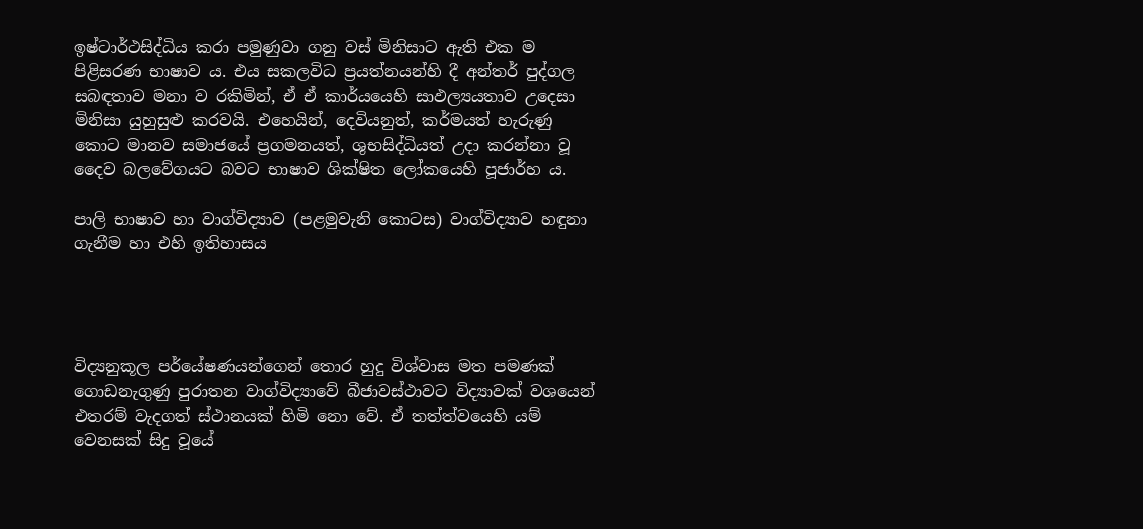ඉෂ්ටාර්ථසිද්ධිය කරා පමුණුවා ගනු වස් මිනිසාට ඇති එක ම පිළිසරණ භාෂාව ය. එය සකලවිධ ප්‍රයත්නයන්හි දී අන්තර් පුද්ගල සබඳතාව මනා ව රකිමින්, ඒ ඒ කාර්යයෙහි සාඵල්‍යයතාව උදෙසා මිනිසා යුහුසුළු කරවයි. එහෙයින්, දෙවියනුත්, කර්මයත් හැරුණු කොට මානව සමාජයේ ප්‍රගමනයත්, ශුභසිද්ධියත් උදා කරන්නා වූ දෛව බලවේගයට බවට භාෂාව ශික්ෂිත ලෝකයෙහි පූජාර්හ ය.

පාලි භාෂාව හා වාග්විද්‍යාව (පළමුවැනි කොටස) වාග්විද්‍යාව හඳුනා ගැනීම හා එහි ඉතිහාසය




විද්‍යනුකූල පර්යේෂණයන්ගෙන් තොර හුදු විශ්වාස මත පමණක් ගොඩනැගුණු පුරාතන වාග්විද්‍යාවේ බීජාවස්ථාවට විද්‍යාවක් වශයෙන් එතරම් වැදගත් ස්ථානයක් හිමි නො වේ. ඒ තත්ත්වයෙහි යම් වෙනසක් සිදු වූයේ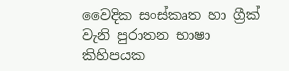වෛදික සංස්කෘත හා ග්‍රීක් වැනි පුරාතන භාෂා කිහිපයක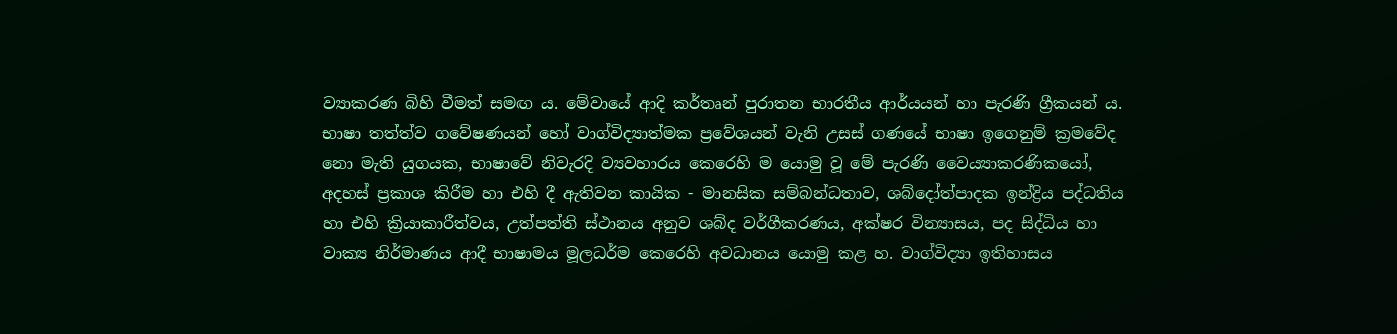ව්‍යාකරණ බිහි වීමත් සමඟ ය. මේවායේ ආදි කර්තෘන් පුරාතන භාරතීය ආර්යයන් හා පැරණි ග්‍රීකයන් ය. භාෂා තත්ත්ව ගවේෂණයන් හෝ වාග්විද්‍යාත්මක ප්‍රවේශයන් වැනි උසස් ගණයේ භාෂා ඉගෙනුම් ක්‍රමවේද නො මැති යුගයක, භාෂාවේ නිවැරදි ව්‍යවහාරය කෙරෙහි ම යොමු වූ මේ පැරණි වෛය්‍යාකරණිකයෝ, අදහස් ප්‍රකාශ කිරීම හා එහි දී ඇතිවන කායික - මානසික සම්බන්ධතාව, ශබ්දෝත්පාදක ඉන්ද්‍රිය පද්ධතිය හා එහි ක්‍රියාකාරීත්වය, උත්පත්ති ස්ථානය අනුව ශබ්ද වර්ගීකරණය, අක්ෂර වින්‍යාසය, පද සිද්ධිය හා වාක්‍ය නිර්මාණය ආදී භාෂාමය මූලධර්ම කෙරෙහි අවධානය යොමු කළ හ. වාග්විද්‍යා ඉතිහාසය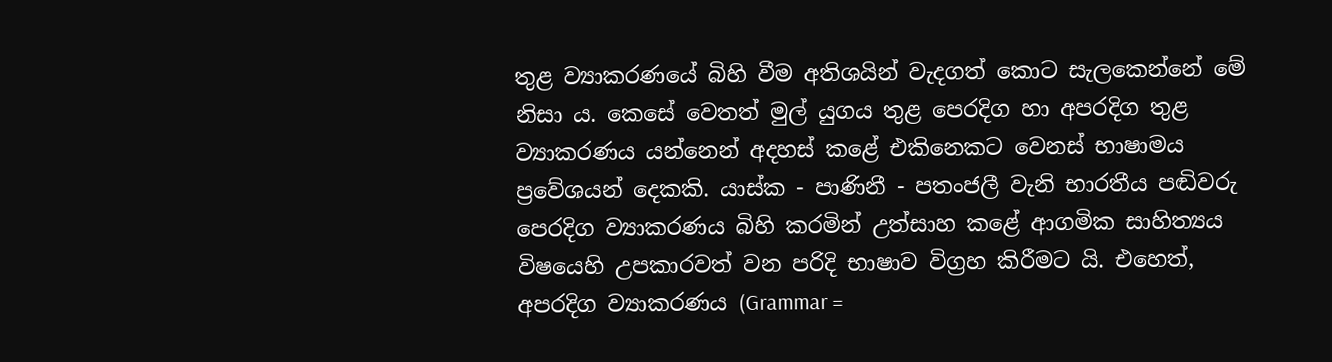තුළ ව්‍යාකරණයේ බිහි වීම අතිශයින් වැදගත් කොට සැලකෙන්නේ මේ නිසා ය. කෙසේ වෙතත් මුල් යුගය තුළ පෙරදිග හා අපරදිග තුළ ව්‍යාකරණය යන්නෙන් අදහස් කළේ එකිනෙකට වෙනස් භාෂාමය ප්‍රවේශයන් දෙකකි. යාස්ක - පාණිනී - පතංජලී වැනි භාරතීය පඬිවරු පෙරදිග ව්‍යාකරණය බිහි කරමින් උත්සාහ කළේ ආගමික සාහිත්‍යය විෂයෙහි උපකාරවත් වන පරිදි භාෂාව විග්‍රහ කිරීමට යි. එහෙත්, අපරදිග ව්‍යාකරණය (Grammar =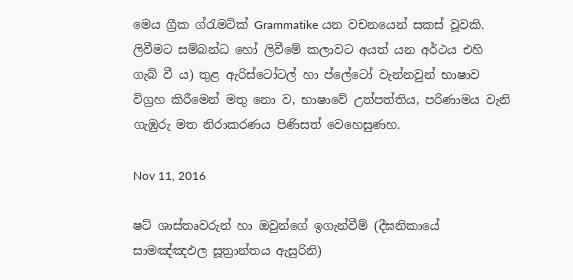මෙය ග්‍රීක ග්රැමටික් Grammatike යන වචනයෙන් සකස් වූවකි. ලිවීමට සම්බන්ධ හෝ ලිවීමේ කලාවට අයත් යන අර්ථය එහි ගැබ් වී ය) තුළ ඇරිස්ටෝටල් හා ප්ලේටෝ වැන්නවුන් භාෂාව විග්‍රහ කිරීමෙන් මතු නො ව, භාෂාවේ උත්පත්තිය, පරිණාමය වැනි ගැඹුරු මත නිරාකරණය පිණිසත් වෙහෙසුණහ.

Nov 11, 2016

ෂට් ශාස්තෘවරුන් හා ඔවුන්ගේ ඉගැන්වීම් (දීඝනිකායේ සාමඤ්ඤඵල සූත්‍රාන්තය ඇසුරිනි)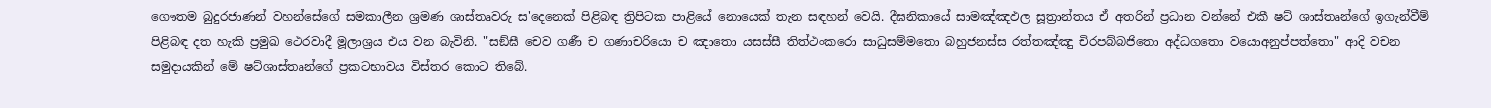ගෞතම බුදුරජාණන් වහන්සේගේ සමකාලීන ශ්‍රමණ ශාස්තෘවරු ස'දෙනෙක් පිළිබඳ ත්‍රිපිටක පාළියේ නොයෙක් තැන සඳහන් වෙයි. දීඝනිකායේ සාමඤ්ඤඵල සූත්‍රාන්තය ඒ අතරින් ප්‍රධාන වන්නේ එකී ෂට් ශාස්තෘන්ගේ ඉගැන්වීම් පිළිබඳ දත හැකි ප්‍රමුඛ ථෙරවාදී මූලාශ්‍රය එය වන බැවිනි. "සඞ්ඝී චෙව ගණී ච ගණාචරියො ච ඤාතො යසස්සී තිත්ථංකරො සාධුසම්මතො බහුජනස්ස රත්තඤ්ඤු චිරපබ්බජිතො අද්ධගතො වයොඅනුප්පත්තො" ආදි වචන සමුදායකින් මේ ෂට්ශාස්තෘන්ගේ ප්‍රකටභාවය විස්තර කොට තිබේ.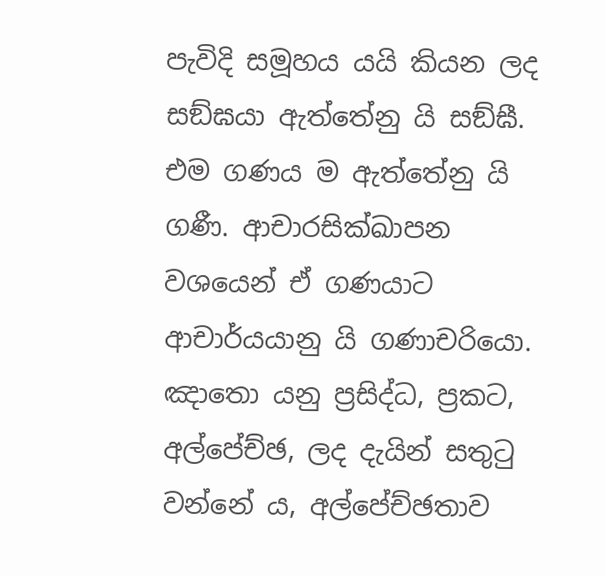පැවිදි සමූහය යයි කියන ලද සඞ්ඝයා ඇත්තේනු යි සඞ්ඝී. එම ගණය ම ඇත්තේනු යි ගණී. ආචාරසික්ඛාපන වශයෙන් ඒ ගණයාට ආචාර්යයානු යි ගණාචරියො. ඤාතො යනු ප්‍රසිද්ධ, ප්‍රකට, අල්පේච්ඡ, ලද දැයින් සතුටු වන්නේ ය, අල්පේච්ඡතාව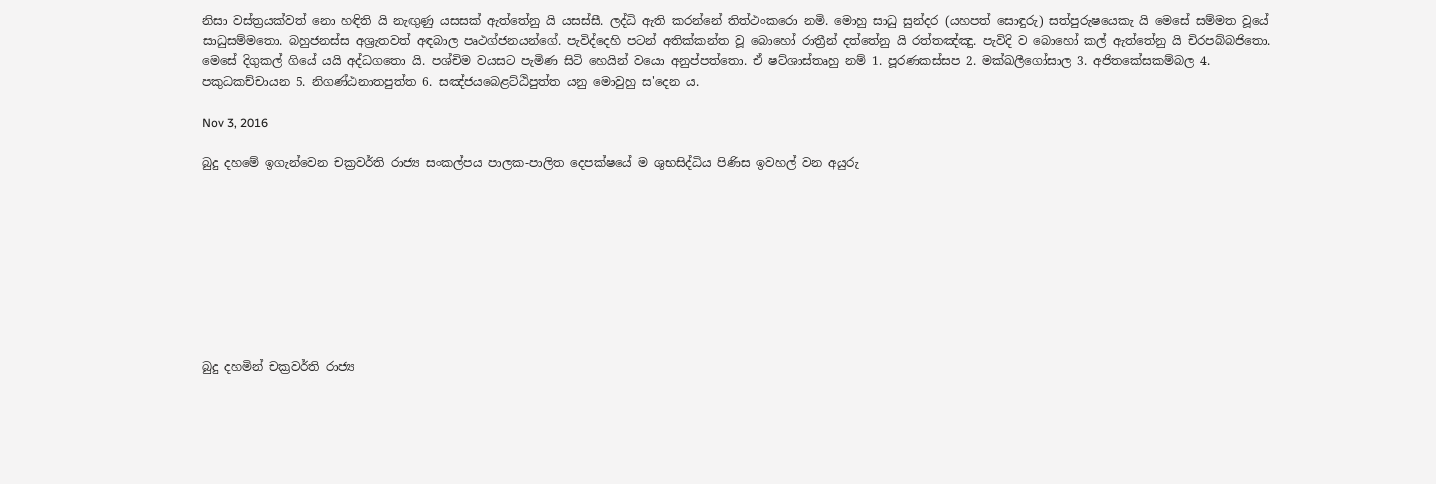නිසා වස්ත්‍රයක්වත් නො හඳිති යි නැඟුණු යසසක් ඇත්තේනු යි යසස්සී. ලද්ධි ඇති කරන්නේ තිත්ථංකරො නමි. මොහු සාධු සුන්දර (යහපත් සොඳුරු) සත්පුරුෂයෙකැ යි මෙසේ සම්මත වූයේ සාධුසම්මතො. බහුජනස්ස අශ්‍රැතවත් අඳබාල පෘථග්ජනයන්ගේ. පැවිද්දෙහි පටන් අතික්කන්ත වූ බොහෝ රාත්‍රීන් දත්තේනු යි රත්තඤ්ඤු. පැවිදි ව බොහෝ කල් ඇත්තේනු යි චිරපබ්බජිතො. මෙසේ දිගුකල් ගියේ යයි අද්ධගතො යි. පශ්චිම වයසට පැමිණ සිටි හෙයින් වයො අනුප්පත්තො. ඒ ෂට්ශාස්තෘහු නම් 1. පූරණකස්සප 2. මක්ඛලීගෝසාල 3. අජිතකේසකම්බල 4. පකුධකච්චායන 5. නිගණ්ඨනාතපුත්ත 6. සඤ්ජයබෙළට්ඨිපුත්ත යනු මොවුහු ස'දෙන ය.

Nov 3, 2016

බුදු දහමේ ඉගැන්වෙන චක්‍රවර්ති රාජ්‍ය සංකල්පය පාලක-පාලිත දෙපක්ෂයේ ම ශුභසිද්ධිය පිණිස ඉවහල් වන අයුරු









බුදු දහමින් චක්‍රවර්ති රාජ්‍ය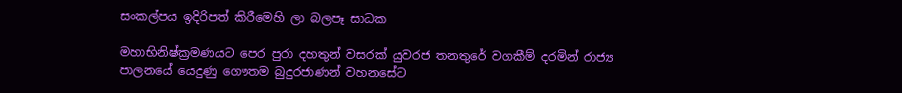සංකල්පය ඉදිරිපත් කිරීමෙහි ලා බලපෑ සාධක

මහාභිනිෂ්ක්‍රමණයට පෙර පුරා දහතුන් වසරක් යුවරජ තනතුරේ වගකීම් දරමින් රාජ්‍ය පාලනයේ යෙදුණු ගෞතම බුදුරජාණන් වහනසේට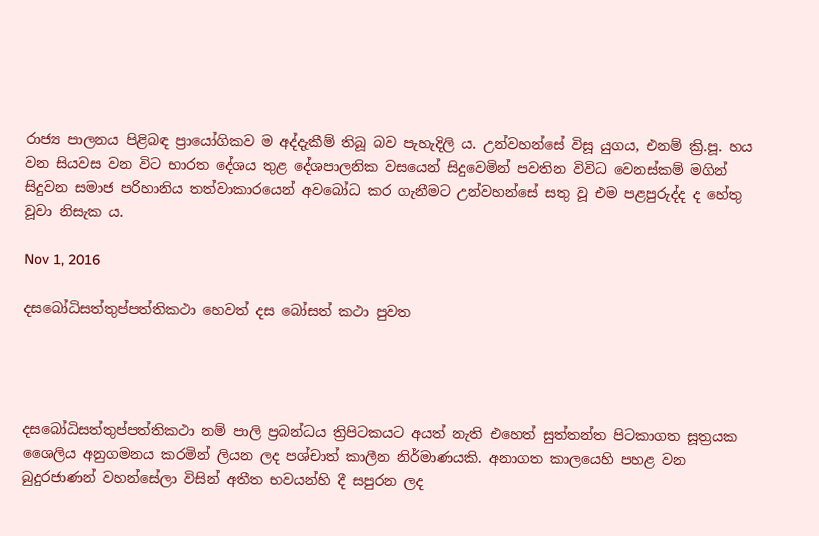රාජ්‍ය පාලනය පිළිබඳ ප්‍රා‍යෝගිකව ම අද්දැකීම් තිබූ බව පැහැදිලි ය. උන්වහන්සේ විසූ යුගය, එනම් ක්‍රි.පූ. හය වන සියවස වන විට භාරත දේශය තුළ දේශපාලනික වසයෙන් සිදුවෙමින් පවතින විවිධ වෙනස්කම් මගින් සිදුවන සමාජ පරිහානිය තත්වාකාරයෙන් අවබෝධ කර ගැනීමට උන්වහන්සේ සතු වූ එම පළපුරුද්ද ද හේතු වූවා නිසැක ය.

Nov 1, 2016

දසබෝධිසත්තුප්පත්තිකථා හෙවත් දස බෝසත් කථා පුවත




දසබෝධිසත්තුප්පත්තිකථා නම් පාලි ප්‍රබන්ධය ත්‍රිපිටකයට අයත් නැති එහෙත් සුත්තන්ත පිටකාගත සූත්‍රයක ශෛලිය අනුගමනය කරමින් ලියන ලද පශ්චාත් කාලීන නිර්මාණයකි. අනාගත කාලයෙහි පහළ වන බුදුරජාණන් වහන්සේලා විසින් අතීත භවයන්හි දී සපුරන ලද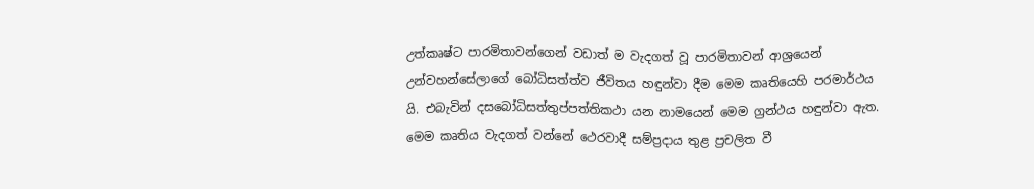උත්කෘෂ්ට පාරමිතාවන්ගෙන් වඩාත් ම වැදගත් වූ පාරමිතාවන් ආශ්‍රයෙන් උන්වහන්සේලාගේ බෝධිසත්ත්ව ජීවිතය හඳුන්වා දීම මෙම කෘතියෙහි පරමාර්ථය යි. එබැවින් දසබෝධිසත්තුප්පත්තිකථා යන නාමයෙන් මෙම ග්‍රන්ථය හඳුන්වා ඇත. මෙම කෘතිය වැදගත් වන්නේ ථෙරවාදී සම්ප්‍රදාය තුළ ප්‍රචලිත වී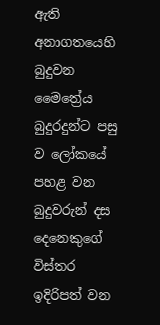ඇති අනාගතයෙහි බුදුවන මෛත්‍රේය බුදුරදුන්ට පසු ව ලෝකයේ පහළ වන බුදුවරුන් දස දෙනෙකුගේ විස්තර ඉදිරිපත් වන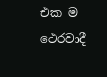එක ම ථෙරවාදී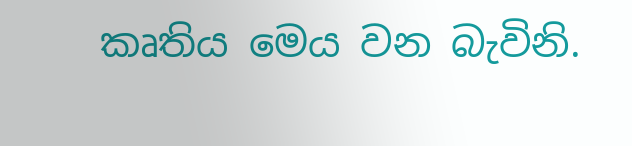කෘතිය මෙය වන බැවිනි.